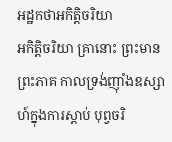អដ្ឋកថាអកិត្តិចរិយា
អកិត្តិចរិយា គ្រានោះ ព្រះមានព្រះភាគ កាលទ្រង់ញ៉ាំងឧស្សាហ៍ក្នុងការស្តាប់ បុព្វចរិ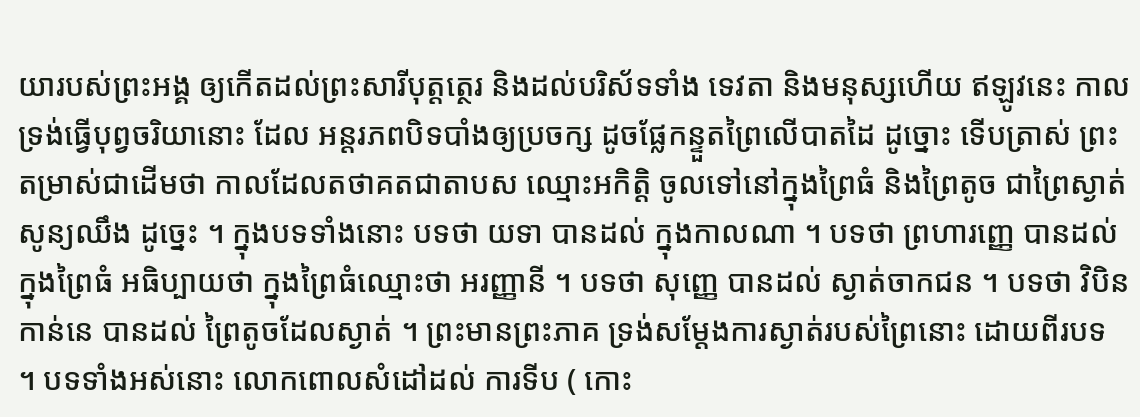យារបស់ព្រះអង្គ ឲ្យកើតដល់ព្រះសារីបុត្តត្ថេរ និងដល់បរិស័ទទាំង ទេវតា និងមនុស្សហើយ ឥឡូវនេះ កាលទ្រង់ធ្វើបុព្វចរិយានោះ ដែល អន្តរភពបិទបាំងឲ្យប្រចក្ស ដូចផ្លែកន្ទួតព្រៃលើបាតដៃ ដូច្នោះ ទើបត្រាស់ ព្រះតម្រាស់ជាដើមថា កាលដែលតថាគតជាតាបស ឈ្មោះអកិត្តិ ចូលទៅនៅក្នុងព្រៃធំ និងព្រៃតូច ជាព្រៃស្ងាត់សូន្យឈឹង ដូច្នេះ ។ ក្នុងបទទាំងនោះ បទថា យទា បានដល់ ក្នុងកាលណា ។ បទថា ព្រហារញ្ញេ បានដល់ ក្នុងព្រៃធំ អធិប្បាយថា ក្នុងព្រៃធំឈ្មោះថា អរញ្ញានី ។ បទថា សុញ្ញេ បានដល់ ស្ងាត់ចាកជន ។ បទថា វិបិនកាន់នេ បានដល់ ព្រៃតូចដែលស្ងាត់ ។ ព្រះមានព្រះភាគ ទ្រង់សម្តែងការស្ងាត់របស់ព្រៃនោះ ដោយពីរបទ ។ បទទាំងអស់នោះ លោកពោលសំដៅដល់ ការទីប ( កោះ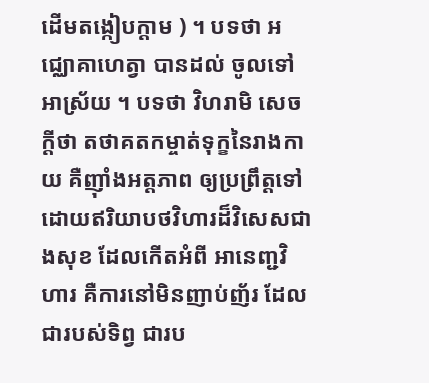ដើមតង្កៀបក្តាម ) ។ បទថា អជ្ឈោគាហេត្វា បានដល់ ចូលទៅអាស្រ័យ ។ បទថា វិហរាមិ សេចក្តីថា តថាគតកម្ចាត់ទុក្ខនៃរាងកាយ គឺញ៉ាំងអត្តភាព ឲ្យប្រព្រឹត្តទៅ ដោយឥរិយាបថវិហារដ៏វិសេសជាងសុខ ដែលកើតអំពី អានេញ្ជវិហារ គឺការនៅមិនញាប់ញ័រ ដែលជារបស់ទិព្វ ជារប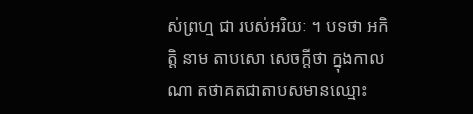ស់ព្រហ្ម ជា របស់អរិយៈ ។ បទថា អកិត្តិ នាម តាបសោ សេចក្តីថា ក្នុងកាលណា តថាគតជាតាបសមានឈ្មោះ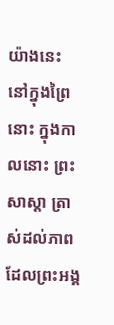យ៉ាងនេះ នៅក្នុងព្រៃនោះ ក្នុងកាលនោះ ព្រះសាស្តា ត្រាស់ដល់ភាពដែលព្រះអង្គ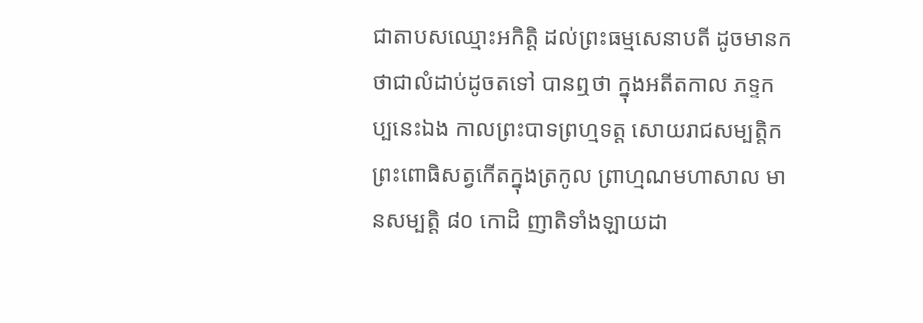ជាតាបសឈ្មោះអកិត្តិ ដល់ព្រះធម្មសេនាបតី ដូចមានកថាជាលំដាប់ដូចតទៅ បានឮថា ក្នុងអតីតកាល ភទ្ទកប្បនេះឯង កាលព្រះបាទព្រហ្មទត្ត សោយរាជសម្បត្តិក ព្រះពោធិសត្វកើតក្នុងត្រកូល ព្រាហ្មណមហាសាល មានសម្បត្តិ ៨០ កោដិ ញាតិទាំងឡាយដា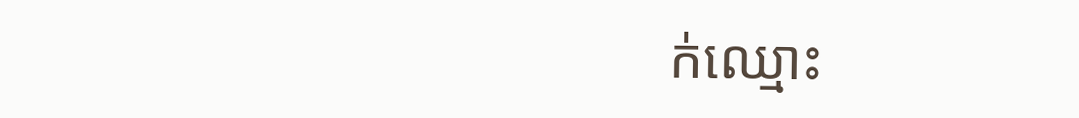ក់ឈ្មោះ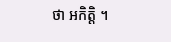ថា អកិត្តិ ។